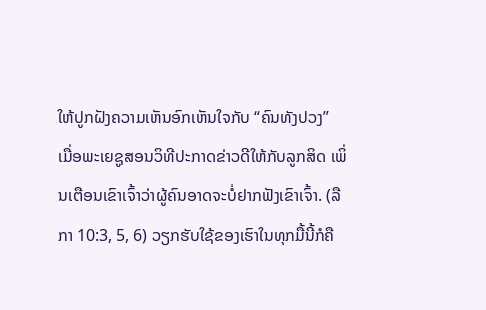ໃຫ້ປູກຝັງຄວາມເຫັນອົກເຫັນໃຈກັບ “ຄົນທັງປວງ”
ເມື່ອພະເຍຊູສອນວິທີປະກາດຂ່າວດີໃຫ້ກັບລູກສິດ ເພິ່ນເຕືອນເຂົາເຈົ້າວ່າຜູ້ຄົນອາດຈະບໍ່ຢາກຟັງເຂົາເຈົ້າ. (ລືກາ 10:3, 5, 6) ວຽກຮັບໃຊ້ຂອງເຮົາໃນທຸກມື້ນີ້ກໍຄື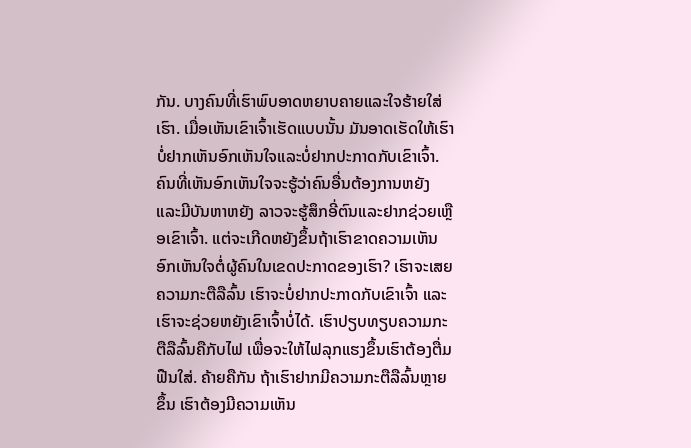ກັນ. ບາງຄົນທີ່ເຮົາພົບອາດຫຍາບຄາຍແລະໃຈຮ້າຍໃສ່ເຮົາ. ເມື່ອເຫັນເຂົາເຈົ້າເຮັດແບບນັ້ນ ມັນອາດເຮັດໃຫ້ເຮົາບໍ່ຢາກເຫັນອົກເຫັນໃຈແລະບໍ່ຢາກປະກາດກັບເຂົາເຈົ້າ.
ຄົນທີ່ເຫັນອົກເຫັນໃຈຈະຮູ້ວ່າຄົນອື່ນຕ້ອງການຫຍັງແລະມີບັນຫາຫຍັງ ລາວຈະຮູ້ສຶກອີ່ຕົນແລະຢາກຊ່ວຍເຫຼືອເຂົາເຈົ້າ. ແຕ່ຈະເກີດຫຍັງຂຶ້ນຖ້າເຮົາຂາດຄວາມເຫັນອົກເຫັນໃຈຕໍ່ຜູ້ຄົນໃນເຂດປະກາດຂອງເຮົາ? ເຮົາຈະເສຍຄວາມກະຕືລືລົ້ນ ເຮົາຈະບໍ່ຢາກປະກາດກັບເຂົາເຈົ້າ ແລະເຮົາຈະຊ່ວຍຫຍັງເຂົາເຈົ້າບໍ່ໄດ້. ເຮົາປຽບທຽບຄວາມກະຕືລືລົ້ນຄືກັບໄຟ ເພື່ອຈະໃຫ້ໄຟລຸກແຮງຂຶ້ນເຮົາຕ້ອງຕື່ມຟືນໃສ່. ຄ້າຍຄືກັນ ຖ້າເຮົາຢາກມີຄວາມກະຕືລືລົ້ນຫຼາຍຂຶ້ນ ເຮົາຕ້ອງມີຄວາມເຫັນ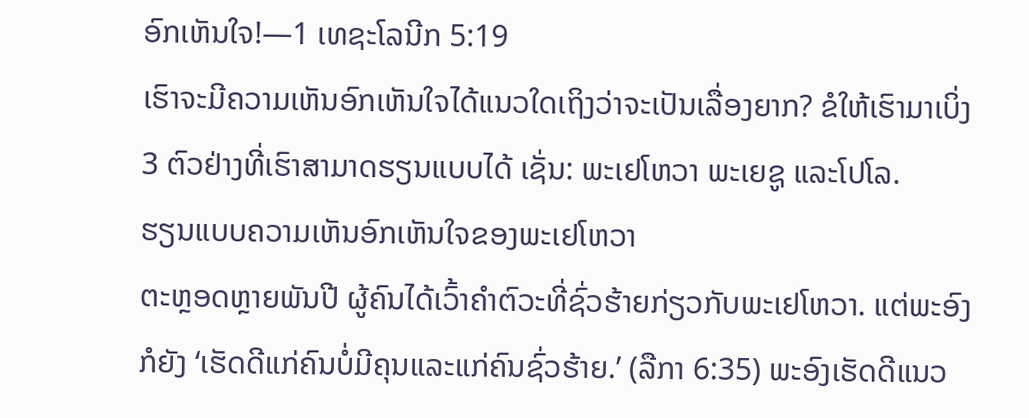ອົກເຫັນໃຈ!—1 ເທຊະໂລນີກ 5:19
ເຮົາຈະມີຄວາມເຫັນອົກເຫັນໃຈໄດ້ແນວໃດເຖິງວ່າຈະເປັນເລື່ອງຍາກ? ຂໍໃຫ້ເຮົາມາເບິ່ງ 3 ຕົວຢ່າງທີ່ເຮົາສາມາດຮຽນແບບໄດ້ ເຊັ່ນ: ພະເຢໂຫວາ ພະເຍຊູ ແລະໂປໂລ.
ຮຽນແບບຄວາມເຫັນອົກເຫັນໃຈຂອງພະເຢໂຫວາ
ຕະຫຼອດຫຼາຍພັນປີ ຜູ້ຄົນໄດ້ເວົ້າຄຳຕົວະທີ່ຊົ່ວຮ້າຍກ່ຽວກັບພະເຢໂຫວາ. ແຕ່ພະອົງກໍຍັງ ‘ເຮັດດີແກ່ຄົນບໍ່ມີຄຸນແລະແກ່ຄົນຊົ່ວຮ້າຍ.’ (ລືກາ 6:35) ພະອົງເຮັດດີແນວ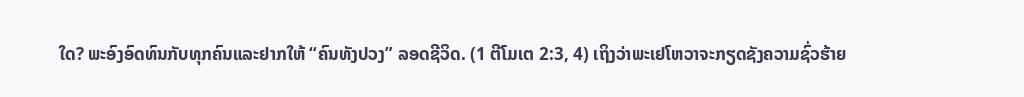ໃດ? ພະອົງອົດທົນກັບທຸກຄົນແລະຢາກໃຫ້ “ຄົນທັງປວງ” ລອດຊີວິດ. (1 ຕີໂມເຕ 2:3, 4) ເຖິງວ່າພະເຢໂຫວາຈະກຽດຊັງຄວາມຊົ່ວຮ້າຍ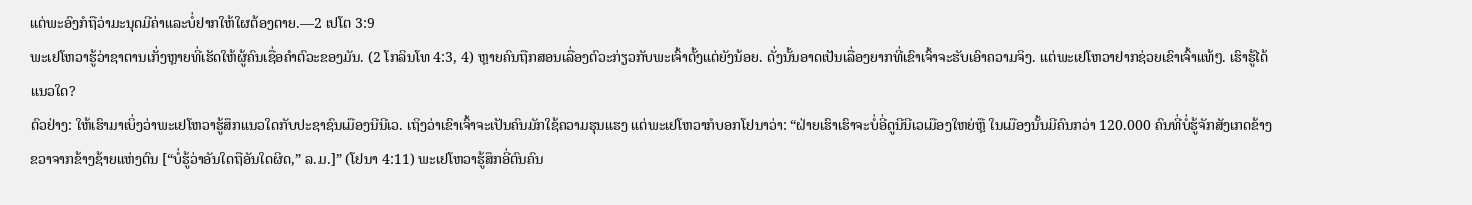ແຕ່ພະອົງກໍຖືວ່າມະນຸດມີຄ່າແລະບໍ່ຢາກໃຫ້ໃຜຕ້ອງຕາຍ.—2 ເປໂຕ 3:9
ພະເຢໂຫວາຮູ້ວ່າຊາຕານເກັ່ງຫຼາຍທີ່ເຮັດໃຫ້ຜູ້ຄົນເຊື່ອຄຳຕົວະຂອງມັນ. (2 ໂກລິນໂທ 4:3, 4) ຫຼາຍຄົນຖືກສອນເລື່ອງຕົວະກ່ຽວກັບພະເຈົ້າຕັ້ງແຕ່ຍັງນ້ອຍ. ດັ່ງນັ້ນອາດເປັນເລື່ອງຍາກທີ່ເຂົາເຈົ້າຈະຮັບເອົາຄວາມຈິງ. ແຕ່ພະເຢໂຫວາຢາກຊ່ວຍເຂົາເຈົ້າແທ້ໆ. ເຮົາຮູ້ໄດ້ແນວໃດ?
ຕົວຢ່າງ: ໃຫ້ເຮົາມາເບິ່ງວ່າພະເຢໂຫວາຮູ້ສຶກແນວໃດກັບປະຊາຊົນເມືອງນີນີເວ. ເຖິງວ່າເຂົາເຈົ້າຈະເປັນຄົນມັກໃຊ້ຄວາມຮຸນແຮງ ແຕ່ພະເຢໂຫວາກໍບອກໂຢນາວ່າ: “ຝ່າຍເຮົາເຮົາຈະບໍ່ອີ່ດູນີນີເວເມືອງໃຫຍ່ຫຼື ໃນເມືອງນັ້ນມີຄົນກວ່າ 120.000 ຄົນທີ່ບໍ່ຮູ້ຈັກສັງເກດຂ້າງຂວາຈາກຂ້າງຊ້າຍແຫ່ງຕົນ [“ບໍ່ຮູ້ວ່າອັນໃດຖືອັນໃດຜິດ,” ລ.ມ.]” (ໂຢນາ 4:11) ພະເຢໂຫວາຮູ້ສຶກອີ່ຕົນຄົນ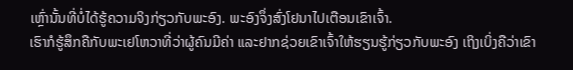ເຫຼົ່ານັ້ນທີ່ບໍ່ໄດ້ຮູ້ຄວາມຈິງກ່ຽວກັບພະອົງ. ພະອົງຈຶ່ງສົ່ງໂຢນາໄປເຕືອນເຂົາເຈົ້າ.
ເຮົາກໍຮູ້ສຶກຄືກັບພະເຢໂຫວາທີ່ວ່າຜູ້ຄົນມີຄ່າ ແລະຢາກຊ່ວຍເຂົາເຈົ້າໃຫ້ຮຽນຮູ້ກ່ຽວກັບພະອົງ ເຖິງເບິ່ງຄືວ່າເຂົາ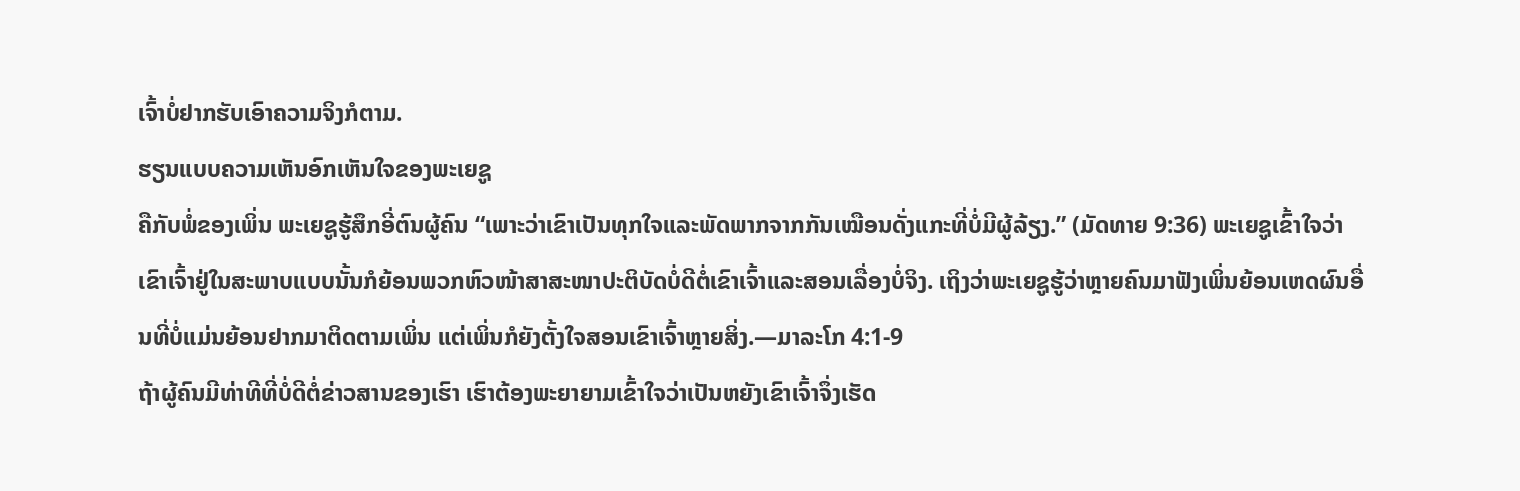ເຈົ້າບໍ່ຢາກຮັບເອົາຄວາມຈິງກໍຕາມ.
ຮຽນແບບຄວາມເຫັນອົກເຫັນໃຈຂອງພະເຍຊູ
ຄືກັບພໍ່ຂອງເພິ່ນ ພະເຍຊູຮູ້ສຶກອີ່ຕົນຜູ້ຄົນ “ເພາະວ່າເຂົາເປັນທຸກໃຈແລະພັດພາກຈາກກັນເໝືອນດັ່ງແກະທີ່ບໍ່ມີຜູ້ລ້ຽງ.” (ມັດທາຍ 9:36) ພະເຍຊູເຂົ້າໃຈວ່າເຂົາເຈົ້າຢູ່ໃນສະພາບແບບນັ້ນກໍຍ້ອນພວກຫົວໜ້າສາສະໜາປະຕິບັດບໍ່ດີຕໍ່ເຂົາເຈົ້າແລະສອນເລື່ອງບໍ່ຈິງ. ເຖິງວ່າພະເຍຊູຮູ້ວ່າຫຼາຍຄົນມາຟັງເພິ່ນຍ້ອນເຫດຜົນອື່ນທີ່ບໍ່ແມ່ນຍ້ອນຢາກມາຕິດຕາມເພິ່ນ ແຕ່ເພິ່ນກໍຍັງຕັ້ງໃຈສອນເຂົາເຈົ້າຫຼາຍສິ່ງ.—ມາລະໂກ 4:1-9
ຖ້າຜູ້ຄົນມີທ່າທີທີ່ບໍ່ດີຕໍ່ຂ່າວສານຂອງເຮົາ ເຮົາຕ້ອງພະຍາຍາມເຂົ້າໃຈວ່າເປັນຫຍັງເຂົາເຈົ້າຈຶ່ງເຮັດ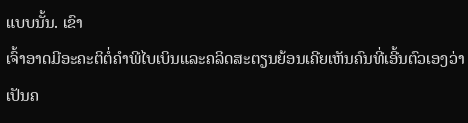ແບບນັ້ນ. ເຂົາ
ເຈົ້າອາດມີອະຄະຕິຕໍ່ຄຳພີໄບເບິນແລະຄລິດສະຕຽນຍ້ອນເຄີຍເຫັນຄົນທີ່ເອີ້ນຕົວເອງວ່າເປັນຄ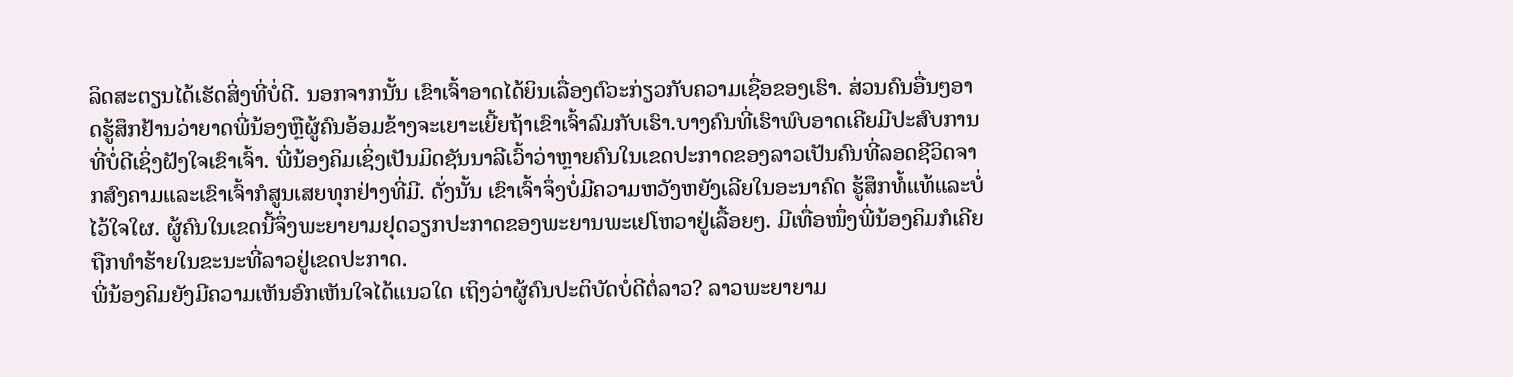ລິດສະຕຽນໄດ້ເຮັດສິ່ງທີ່ບໍ່ດີ. ນອກຈາກນັ້ນ ເຂົາເຈົ້າອາດໄດ້ຍິນເລື່ອງຕົວະກ່ຽວກັບຄວາມເຊື່ອຂອງເຮົາ. ສ່ວນຄົນອື່ນໆອາດຮູ້ສຶກຢ້ານວ່າຍາດພີ່ນ້ອງຫຼືຜູ້ຄົນອ້ອມຂ້າງຈະເຍາະເຍີ້ຍຖ້າເຂົາເຈົ້າລົມກັບເຮົາ.ບາງຄົນທີ່ເຮົາພົບອາດເຄີຍມີປະສົບການທີ່ບໍ່ດີເຊິ່ງຝັງໃຈເຂົາເຈົ້າ. ພີ່ນ້ອງຄິມເຊິ່ງເປັນມິດຊັນນາລີເວົ້າວ່າຫຼາຍຄົນໃນເຂດປະກາດຂອງລາວເປັນຄົນທີ່ລອດຊີວິດຈາກສົງຄາມແລະເຂົາເຈົ້າກໍສູນເສຍທຸກຢ່າງທີ່ມີ. ດັ່ງນັ້ນ ເຂົາເຈົ້າຈຶ່ງບໍ່ມີຄວາມຫວັງຫຍັງເລີຍໃນອະນາຄົດ ຮູ້ສຶກທໍ້ແທ້ແລະບໍ່ໄວ້ໃຈໃຜ. ຜູ້ຄົນໃນເຂດນີ້ຈຶ່ງພະຍາຍາມຢຸດວຽກປະກາດຂອງພະຍານພະເຢໂຫວາຢູ່ເລື້ອຍໆ. ມີເທື່ອໜຶ່ງພີ່ນ້ອງຄິມກໍເຄີຍຖືກທຳຮ້າຍໃນຂະນະທີ່ລາວຢູ່ເຂດປະກາດ.
ພີ່ນ້ອງຄິມຍັງມີຄວາມເຫັນອົກເຫັນໃຈໄດ້ແນວໃດ ເຖິງວ່າຜູ້ຄົນປະຕິບັດບໍ່ດີຕໍ່ລາວ? ລາວພະຍາຍາມ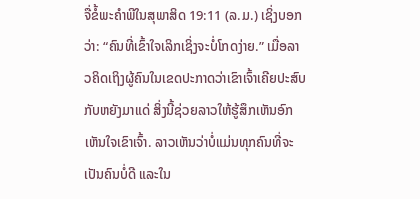ຈື່ຂໍ້ພະຄຳພີໃນສຸພາສິດ 19:11 (ລ.ມ.) ເຊິ່ງບອກວ່າ: “ຄົນທີ່ເຂົ້າໃຈເລິກເຊິ່ງຈະບໍ່ໂກດງ່າຍ.” ເມື່ອລາວຄິດເຖິງຜູ້ຄົນໃນເຂດປະກາດວ່າເຂົາເຈົ້າເຄີຍປະສົບກັບຫຍັງມາແດ່ ສິ່ງນີ້ຊ່ວຍລາວໃຫ້ຮູ້ສຶກເຫັນອົກເຫັນໃຈເຂົາເຈົ້າ. ລາວເຫັນວ່າບໍ່ແມ່ນທຸກຄົນທີ່ຈະເປັນຄົນບໍ່ດີ ແລະໃນ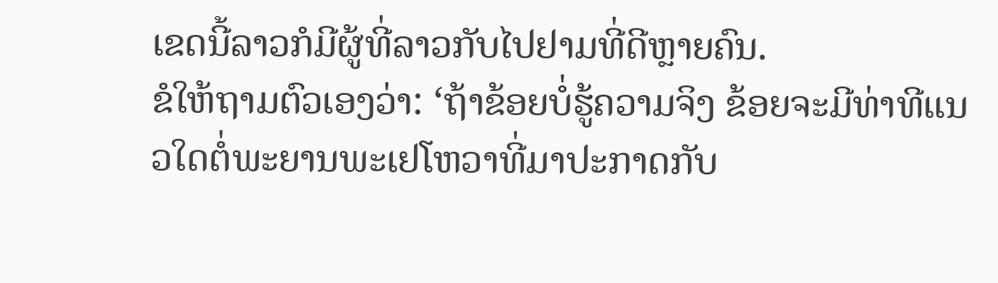ເຂດນີ້ລາວກໍມີຜູ້ທີ່ລາວກັບໄປຢາມທີ່ດີຫຼາຍຄົນ.
ຂໍໃຫ້ຖາມຕົວເອງວ່າ: ‘ຖ້າຂ້ອຍບໍ່ຮູ້ຄວາມຈິງ ຂ້ອຍຈະມີທ່າທີແນວໃດຕໍ່ພະຍານພະເຢໂຫວາທີ່ມາປະກາດກັບ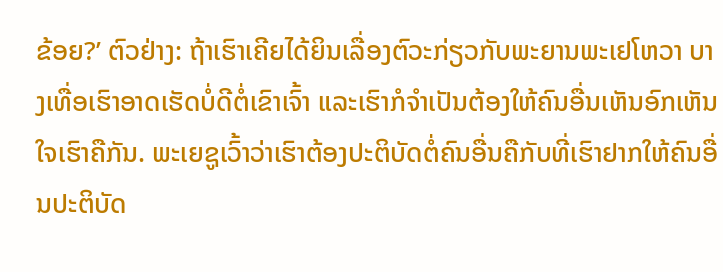ຂ້ອຍ?’ ຕົວຢ່າງ: ຖ້າເຮົາເຄີຍໄດ້ຍິນເລື່ອງຕົວະກ່ຽວກັບພະຍານພະເຢໂຫວາ ບາງເທື່ອເຮົາອາດເຮັດບໍ່ດີຕໍ່ເຂົາເຈົ້າ ແລະເຮົາກໍຈຳເປັນຕ້ອງໃຫ້ຄົນອື່ນເຫັນອົກເຫັນໃຈເຮົາຄືກັນ. ພະເຍຊູເວົ້າວ່າເຮົາຕ້ອງປະຕິບັດຕໍ່ຄົນອື່ນຄືກັບທີ່ເຮົາຢາກໃຫ້ຄົນອື່ນປະຕິບັດ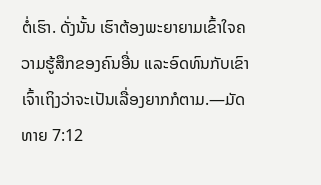ຕໍ່ເຮົາ. ດັ່ງນັ້ນ ເຮົາຕ້ອງພະຍາຍາມເຂົ້າໃຈຄວາມຮູ້ສຶກຂອງຄົນອື່ນ ແລະອົດທົນກັບເຂົາເຈົ້າເຖິງວ່າຈະເປັນເລື່ອງຍາກກໍຕາມ.—ມັດທາຍ 7:12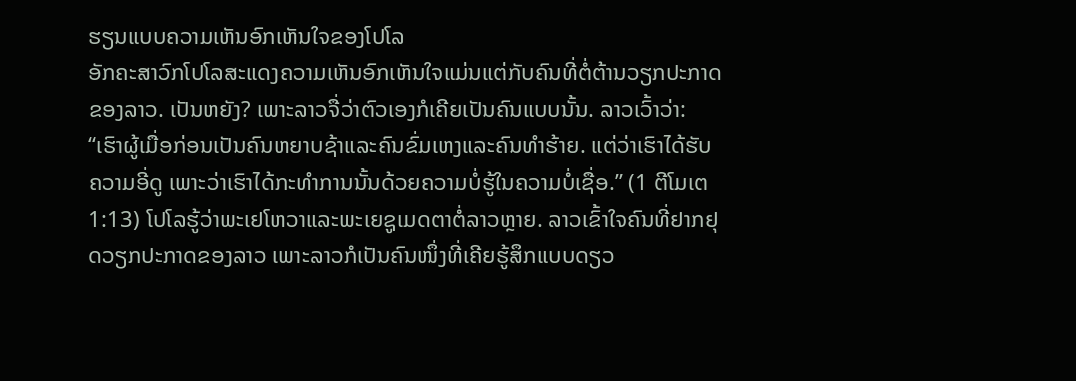ຮຽນແບບຄວາມເຫັນອົກເຫັນໃຈຂອງໂປໂລ
ອັກຄະສາວົກໂປໂລສະແດງຄວາມເຫັນອົກເຫັນໃຈແມ່ນແຕ່ກັບຄົນທີ່ຕໍ່ຕ້ານວຽກປະກາດຂອງລາວ. ເປັນຫຍັງ? ເພາະລາວຈື່ວ່າຕົວເອງກໍເຄີຍເປັນຄົນແບບນັ້ນ. ລາວເວົ້າວ່າ: “ເຮົາຜູ້ເມື່ອກ່ອນເປັນຄົນຫຍາບຊ້າແລະຄົນຂົ່ມເຫງແລະຄົນທຳຮ້າຍ. ແຕ່ວ່າເຮົາໄດ້ຮັບຄວາມອີ່ດູ ເພາະວ່າເຮົາໄດ້ກະທຳການນັ້ນດ້ວຍຄວາມບໍ່ຮູ້ໃນຄວາມບໍ່ເຊື່ອ.” (1 ຕີໂມເຕ 1:13) ໂປໂລຮູ້ວ່າພະເຢໂຫວາແລະພະເຍຊູເມດຕາຕໍ່ລາວຫຼາຍ. ລາວເຂົ້າໃຈຄົນທີ່ຢາກຢຸດວຽກປະກາດຂອງລາວ ເພາະລາວກໍເປັນຄົນໜຶ່ງທີ່ເຄີຍຮູ້ສຶກແບບດຽວ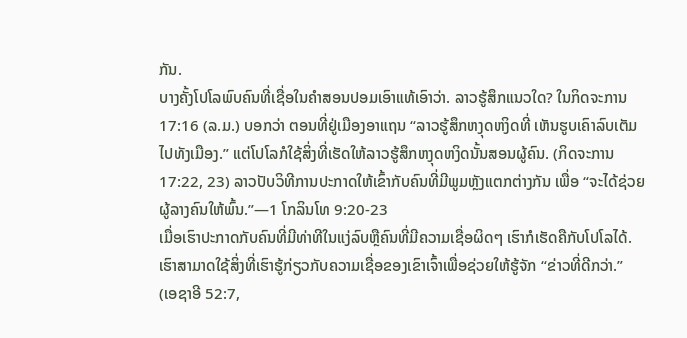ກັນ.
ບາງຄັ້ງໂປໂລພົບຄົນທີ່ເຊື່ອໃນຄຳສອນປອມເອົາແທ້ເອົາວ່າ. ລາວຮູ້ສຶກແນວໃດ? ໃນກິດຈະການ 17:16 (ລ.ມ.) ບອກວ່າ ຕອນທີ່ຢູ່ເມືອງອາແຖນ “ລາວຮູ້ສຶກຫງຸດຫງິດທີ່ ເຫັນຮູບເຄົາລົບເຕັມໄປທັງເມືອງ.” ແຕ່ໂປໂລກໍໃຊ້ສິ່ງທີ່ເຮັດໃຫ້ລາວຮູ້ສຶກຫງຸດຫງິດນັ້ນສອນຜູ້ຄົນ. (ກິດຈະການ 17:22, 23) ລາວປັບວິທີການປະກາດໃຫ້ເຂົ້າກັບຄົນທີ່ມີພູມຫຼັງແຕກຕ່າງກັນ ເພື່ອ “ຈະໄດ້ຊ່ວຍຜູ້ລາງຄົນໃຫ້ພົ້ນ.”—1 ໂກລິນໂທ 9:20-23
ເມື່ອເຮົາປະກາດກັບຄົນທີ່ມີທ່າທີໃນແງ່ລົບຫຼືຄົນທີ່ມີຄວາມເຊື່ອຜິດໆ ເຮົາກໍເຮັດຄືກັບໂປໂລໄດ້. ເຮົາສາມາດໃຊ້ສິ່ງທີ່ເຮົາຮູ້ກ່ຽວກັບຄວາມເຊື່ອຂອງເຂົາເຈົ້າເພື່ອຊ່ວຍໃຫ້ຮູ້ຈັກ “ຂ່າວທີ່ດີກວ່າ.” (ເອຊາອີ 52:7,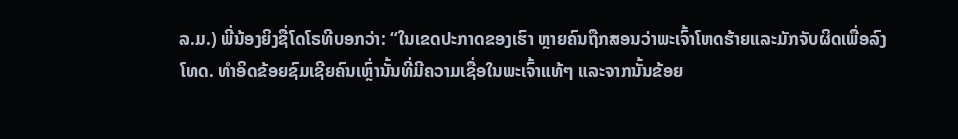ລ.ມ.) ພີ່ນ້ອງຍິງຊື່ໂດໂຣທີບອກວ່າ: “ໃນເຂດປະກາດຂອງເຮົາ ຫຼາຍຄົນຖືກສອນວ່າພະເຈົ້າໂຫດຮ້າຍແລະມັກຈັບຜິດເພື່ອລົງໂທດ. ທຳອິດຂ້ອຍຊົມເຊີຍຄົນເຫຼົ່ານັ້ນທີ່ມີຄວາມເຊື່ອໃນພະເຈົ້າແທ້ໆ ແລະຈາກນັ້ນຂ້ອຍ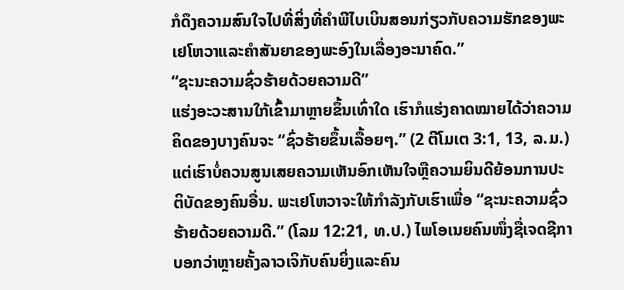ກໍດຶງຄວາມສົນໃຈໄປທີ່ສິ່ງທີ່ຄຳພີໄບເບິນສອນກ່ຽວກັບຄວາມຮັກຂອງພະເຢໂຫວາແລະຄຳສັນຍາຂອງພະອົງໃນເລື່ອງອະນາຄົດ.”
“ຊະນະຄວາມຊົ່ວຮ້າຍດ້ວຍຄວາມດີ”
ແຮ່ງອະວະສານໃກ້ເຂົ້າມາຫຼາຍຂຶ້ນເທົ່າໃດ ເຮົາກໍແຮ່ງຄາດໝາຍໄດ້ວ່າຄວາມຄິດຂອງບາງຄົນຈະ “ຊົ່ວຮ້າຍຂຶ້ນເລື້ອຍໆ.” (2 ຕີໂມເຕ 3:1, 13, ລ.ມ.) ແຕ່ເຮົາບໍ່ຄວນສູນເສຍຄວາມເຫັນອົກເຫັນໃຈຫຼືຄວາມຍິນດີຍ້ອນການປະຕິບັດຂອງຄົນອື່ນ. ພະເຢໂຫວາຈະໃຫ້ກຳລັງກັບເຮົາເພື່ອ “ຊະນະຄວາມຊົ່ວຮ້າຍດ້ວຍຄວາມດີ.” (ໂລມ 12:21, ທ.ປ.) ໄພໂອເນຍຄົນໜຶ່ງຊື່ເຈດຊີກາບອກວ່າຫຼາຍຄັ້ງລາວເຈິກັບຄົນຍິ່ງແລະຄົນ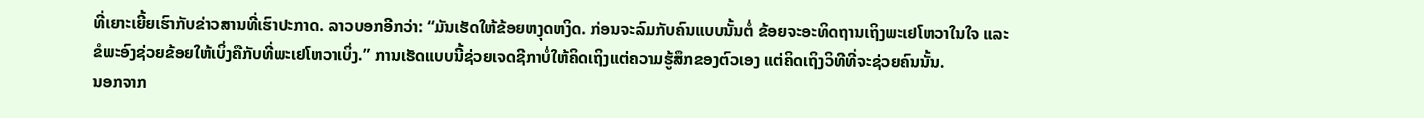ທີ່ເຍາະເຍີ້ຍເຮົາກັບຂ່າວສານທີ່ເຮົາປະກາດ. ລາວບອກອີກວ່າ: “ມັນເຮັດໃຫ້ຂ້ອຍຫງຸດຫງິດ. ກ່ອນຈະລົມກັບຄົນແບບນັ້ນຕໍ່ ຂ້ອຍຈະອະທິດຖານເຖິງພະເຢໂຫວາໃນໃຈ ແລະຂໍພະອົງຊ່ວຍຂ້ອຍໃຫ້ເບິ່ງຄືກັບທີ່ພະເຢໂຫວາເບິ່ງ.” ການເຮັດແບບນີ້ຊ່ວຍເຈດຊີກາບໍ່ໃຫ້ຄິດເຖິງແຕ່ຄວາມຮູ້ສຶກຂອງຕົວເອງ ແຕ່ຄິດເຖິງວິທີທີ່ຈະຊ່ວຍຄົນນັ້ນ.
ນອກຈາກ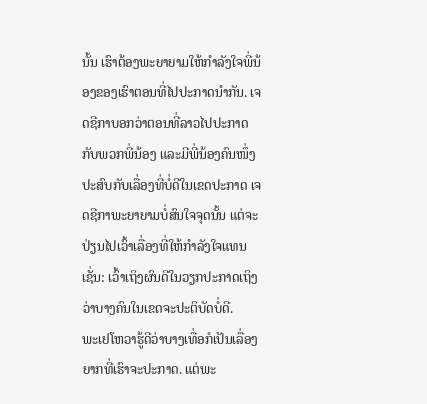ນັ້ນ ເຮົາຕ້ອງພະຍາຍາມໃຫ້ກຳລັງໃຈພີ່ນ້ອງຂອງເຮົາຕອນທີ່ໄປປະກາດນຳກັນ. ເຈດຊີກາບອກວ່າຕອນທີ່ລາວໄປປະກາດກັບພວກພີ່ນ້ອງ ແລະມີພີ່ນ້ອງຄົນໜຶ່ງປະສົບກັບເລື່ອງທີ່ບໍ່ດີໃນເຂດປະກາດ ເຈດຊີກາພະຍາຍາມບໍ່ສົນໃຈຈຸດນັ້ນ ແຕ່ຈະປ່ຽນໄປເວົ້າເລື່ອງທີ່ໃຫ້ກຳລັງໃຈແທນ ເຊັ່ນ: ເວົ້າເຖິງຜົນດີໃນວຽກປະກາດເຖິງວ່າບາງຄົນໃນເຂດຈະປະຕິບັດບໍ່ດີ.
ພະເຢໂຫວາຮູ້ດີວ່າບາງເທື່ອກໍເປັນເລື່ອງຍາກທີ່ເຮົາຈະປະກາດ. ແຕ່ພະ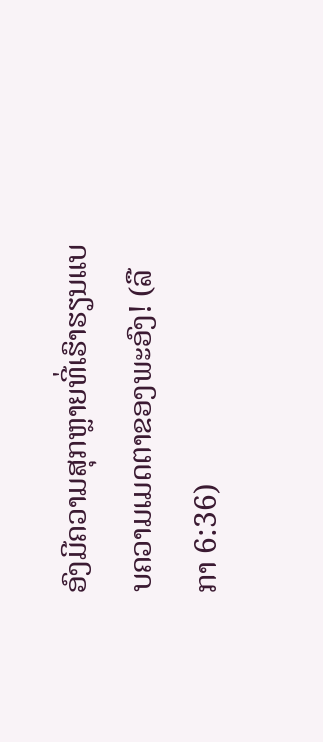ອົງມີຄວາມສຸກຫຼາຍທີ່ເຮົາຮຽນແບບຄວາມເມດຕາຂອງພະອົງ! (ລືກາ 6:36)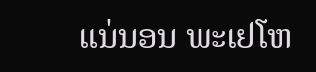ແນ່ນອນ ພະເຢໂຫ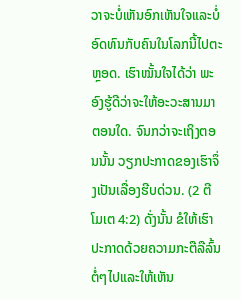ວາຈະບໍ່ເຫັນອົກເຫັນໃຈແລະບໍ່ອົດທົນກັບຄົນໃນໂລກນີ້ໄປຕະຫຼອດ. ເຮົາໝັ້ນໃຈໄດ້ວ່າ ພະອົງຮູ້ດີວ່າຈະໃຫ້ອະວະສານມາຕອນໃດ. ຈົນກວ່າຈະເຖິງຕອນນັ້ນ ວຽກປະກາດຂອງເຮົາຈຶ່ງເປັນເລື່ອງຮີບດ່ວນ. (2 ຕີໂມເຕ 4:2) ດັ່ງນັ້ນ ຂໍໃຫ້ເຮົາປະກາດດ້ວຍຄວາມກະຕືລືລົ້ນຕໍ່ໆໄປແລະໃຫ້ເຫັນ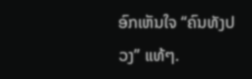ອົກເຫັນໃຈ “ຄົນທັງປວງ” ແທ້ໆ.